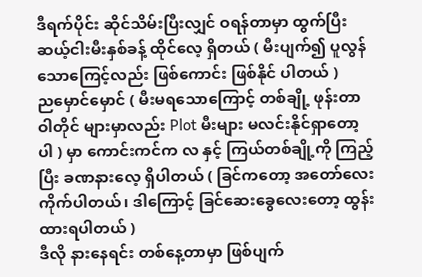ဒီရက်ပိုင်း ဆိုင်သိမ်းပြီးလျှင် ဝရန်တာမှာ ထွက်ပြီး ဆယ့်ငါးမီးနှစ်ခန့် ထိုင်လေ့ ရှိတယ် ( မီးပျက်၍ ပူလွန်သောကြေင့်လည်း ဖြစ်ကောင်း ဖြစ်နိုင် ပါတယ် )
ညမှောင်မှောင် ( မီးမရသောကြောင့် တစ်ချို့ ဖုန်းတာဝါတိုင် များမှာလည်း Plot မီးများ မလင်းနိုင်ရှာတော့ပါ ) မှာ ကောင်းကင်က လ နှင့် ကြယ်တစ်ချို့ကို ကြည့်ပြီး ခဏနားလေ့ ရှိပါတယ် ( ခြင်ကတော့ အတော်လေး ကိုက်ပါတယ်၊ ဒါကြောင့် ခြင်ဆေးခွေလေးတော့ ထွန်းထားရပါတယ် )
ဒီလို နားနေရင်း တစ်နေ့တာမှာ ဖြစ်ပျက်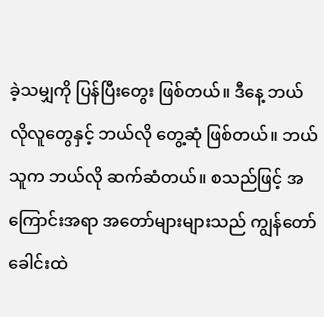ခဲ့သမျှကို ပြန်ပြီးတွေး ဖြစ်တယ်။ ဒီနေ့ ဘယ်လိုလူတွေနှင့် ဘယ်လို တွေ့ဆုံ ဖြစ်တယ်။ ဘယ်သူက ဘယ်လို ဆက်ဆံတယ်။ စသည်ဖြင့် အကြောင်းအရာ အတော်များများသည် ကျွန်တော်ခေါင်းထဲ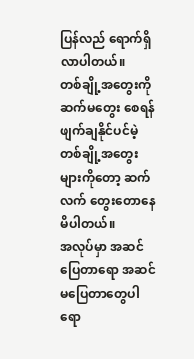ပြန်လည် ရောက်ရှိလာပါတယ်။
တစ်ချို့အတွေးကို ဆက်မတွေး စေရန် ဖျက်ချနိုင်ပင်မဲ့ တစ်ချို့အတွေးများကိုတော့ ဆက်လက် တွေးတောနေမိပါတယ်။
အလုပ်မှာ အဆင်ပြေတာရော အဆင်မပြေတာတွေပါ ရော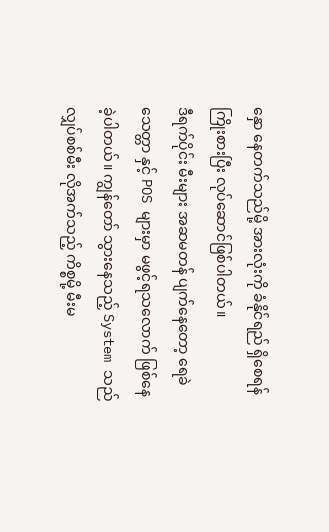နှော နေတက်သည်မို့ အားလုံးကို ခံနိုင်ရည် ရှိစေရန် ကြိုးစားပြီး လုပ်ဆောင်ဖြစ်ပါတယ်။
ဒီရက်ပိုင်း မီးများ အဆမတန် ပျက်နေတော့ ရေခဲသေတ္တာ နှင့် POS များမှာ မဖွင့်ရသလောက် ဖြစ်နေခဲ့ပါတယ်။ ကျွန်တော် သွားနေသည့် System သည် လျှပ်စစ်မီး လိုအက်သည့် ကိစ္စမို့ မီးမ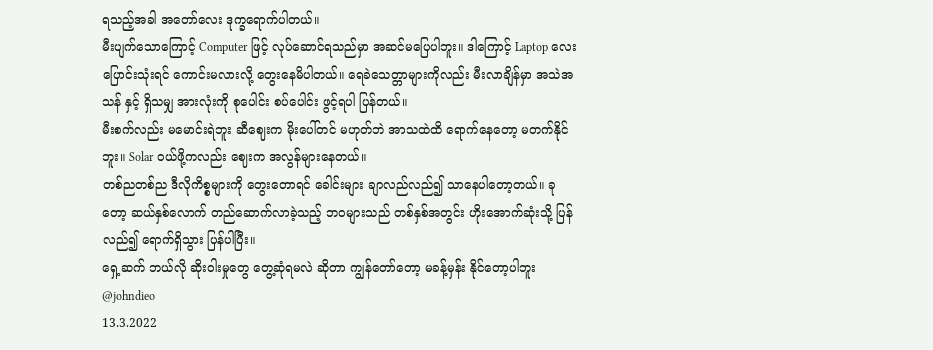ရသည့်အခါ အတော်လေး ဒုက္ခရောက်ပါတယ်။
မီးပျက်သောကြောင့် Computer ဖြင့် လုပ်ဆောင်ရသည်မှာ အဆင်မပြေပါဘူး။ ဒါကြောင့် Laptop လေး ပြောင်းသုံးရင် ကောင်းမလားလို့ တွေးနေမိပါတယ်။ ရေခဲသေတ္တာများကိုလည်း မီးလာချိန်မှာ အသဲအသန် နှင့် ရှိသမျှ အားလုံးကို စုပေါင်း စပ်ပေါင်း ဖွင့်ရပါ ပြန်တယ်။
မီးစက်လည်း မမောင်းရဲဘူး ဆီဈေးက မိုးပေါ်တင် မဟုတ်ဘဲ အာသထဲထိ ရောက်နေတော့ မတက်နိုင်ဘူး။ Solar ဝယ်ဖို့ကလည်း ဈေးက အလွန်များနေတယ်။
တစ်ညတစ်ည ဒီလိုကိစ္စများကို တွေးတောရင် ခေါင်းများ ချာလည်လည်၍ သာနေပါတော့တယ်။ ခုတော့ ဆယ်နှစ်လောက် တည်ဆောက်လာခဲ့သည့် ဘဝများသည် တစ်နှစ်အတွင်း ဟိုးအောက်ဆုံးသို့ ပြန်လည်၍ ရောက်ရှိသွား ပြန်ပါပြီး။
ရှေ့ဆက် ဘယ်လို ဆိုးဝါးမှုတွေ တွေ့ဆုံရမလဲ ဆိုတာ ကျွန်တော်တော့ မခန့်မှန်း နိုင်တော့ပါဘူး
@johndieo
13.3.2022